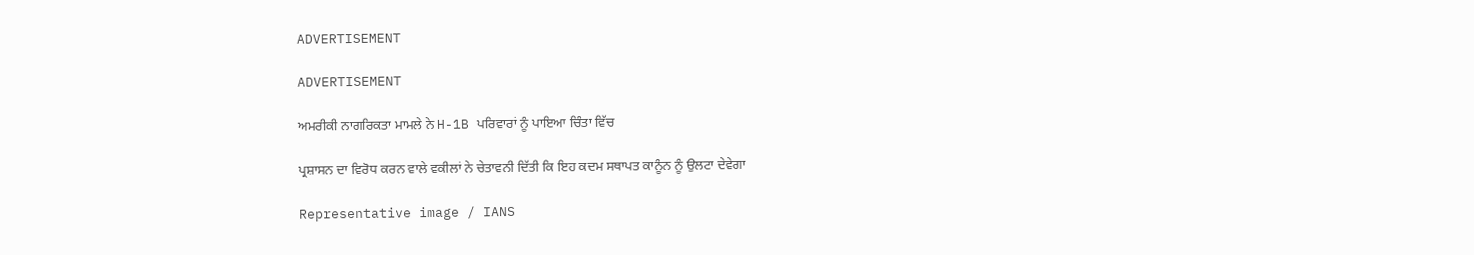ADVERTISEMENT

ADVERTISEMENT

ਅਮਰੀਕੀ ਨਾਗਰਿਕਤਾ ਮਾਮਲੇ ਨੇ H-1B ਪਰਿਵਾਰਾਂ ਨੂੰ ਪਾਇਆ ਚਿੰਤਾ ਵਿੱਚ

ਪ੍ਰਸ਼ਾਸਨ ਦਾ ਵਿਰੋਧ ਕਰਨ ਵਾਲੇ ਵਕੀਲਾਂ ਨੇ ਚੇਤਾਵਨੀ ਦਿੱਤੀ ਕਿ ਇਹ ਕਦਮ ਸਥਾਪਤ ਕਾਨੂੰਨ ਨੂੰ ਉਲਟਾ ਦੇਵੇਗਾ

Representative image / IANS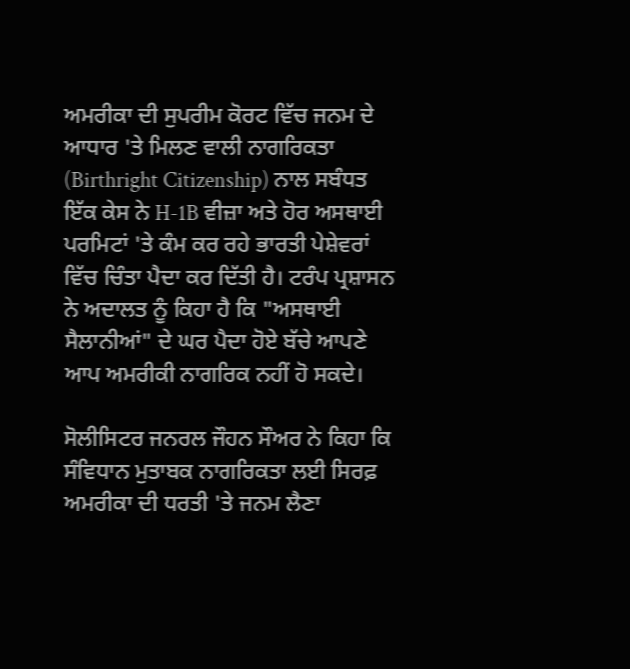ਅਮਰੀਕਾ ਦੀ ਸੁਪਰੀਮ ਕੋਰਟ ਵਿੱਚ ਜਨਮ ਦੇ ਆਧਾਰ 'ਤੇ ਮਿਲਣ ਵਾਲੀ ਨਾਗਰਿਕਤਾ (Birthright Citizenship) ਨਾਲ ਸਬੰਧਤ ਇੱਕ ਕੇਸ ਨੇ H-1B ਵੀਜ਼ਾ ਅਤੇ ਹੋਰ ਅਸਥਾਈ ਪਰਮਿਟਾਂ 'ਤੇ ਕੰਮ ਕਰ ਰਹੇ ਭਾਰਤੀ ਪੇਸ਼ੇਵਰਾਂ ਵਿੱਚ ਚਿੰਤਾ ਪੈਦਾ ਕਰ ਦਿੱਤੀ ਹੈ। ਟਰੰਪ ਪ੍ਰਸ਼ਾਸਨ ਨੇ ਅਦਾਲਤ ਨੂੰ ਕਿਹਾ ਹੈ ਕਿ "ਅਸਥਾਈ ਸੈਲਾਨੀਆਂ" ਦੇ ਘਰ ਪੈਦਾ ਹੋਏ ਬੱਚੇ ਆਪਣੇ ਆਪ ਅਮਰੀਕੀ ਨਾਗਰਿਕ ਨਹੀਂ ਹੋ ਸਕਦੇ।

ਸੋਲੀਸਿਟਰ ਜਨਰਲ ਜੌਹਨ ਸੌਅਰ ਨੇ ਕਿਹਾ ਕਿ ਸੰਵਿਧਾਨ ਮੁਤਾਬਕ ਨਾਗਰਿਕਤਾ ਲਈ ਸਿਰਫ਼ ਅਮਰੀਕਾ ਦੀ ਧਰਤੀ 'ਤੇ ਜਨਮ ਲੈਣਾ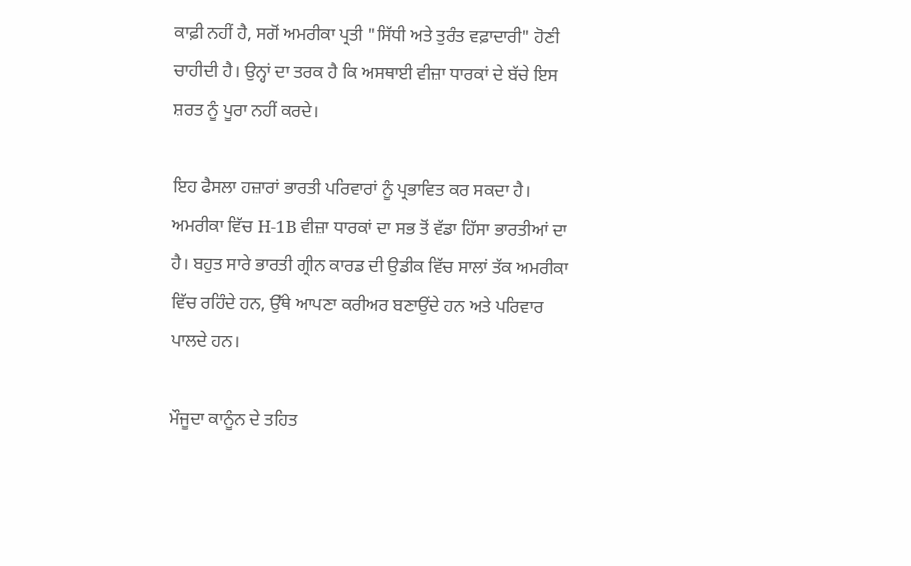ਕਾਫ਼ੀ ਨਹੀਂ ਹੈ, ਸਗੋਂ ਅਮਰੀਕਾ ਪ੍ਰਤੀ "ਸਿੱਧੀ ਅਤੇ ਤੁਰੰਤ ਵਫ਼ਾਦਾਰੀ" ਹੋਣੀ ਚਾਹੀਦੀ ਹੈ। ਉਨ੍ਹਾਂ ਦਾ ਤਰਕ ਹੈ ਕਿ ਅਸਥਾਈ ਵੀਜ਼ਾ ਧਾਰਕਾਂ ਦੇ ਬੱਚੇ ਇਸ ਸ਼ਰਤ ਨੂੰ ਪੂਰਾ ਨਹੀਂ ਕਰਦੇ।

ਇਹ ਫੈਸਲਾ ਹਜ਼ਾਰਾਂ ਭਾਰਤੀ ਪਰਿਵਾਰਾਂ ਨੂੰ ਪ੍ਰਭਾਵਿਤ ਕਰ ਸਕਦਾ ਹੈ। ਅਮਰੀਕਾ ਵਿੱਚ H-1B ਵੀਜ਼ਾ ਧਾਰਕਾਂ ਦਾ ਸਭ ਤੋਂ ਵੱਡਾ ਹਿੱਸਾ ਭਾਰਤੀਆਂ ਦਾ ਹੈ। ਬਹੁਤ ਸਾਰੇ ਭਾਰਤੀ ਗ੍ਰੀਨ ਕਾਰਡ ਦੀ ਉਡੀਕ ਵਿੱਚ ਸਾਲਾਂ ਤੱਕ ਅਮਰੀਕਾ ਵਿੱਚ ਰਹਿੰਦੇ ਹਨ, ਉੱਥੇ ਆਪਣਾ ਕਰੀਅਰ ਬਣਾਉਂਦੇ ਹਨ ਅਤੇ ਪਰਿਵਾਰ ਪਾਲਦੇ ਹਨ।

ਮੌਜੂਦਾ ਕਾਨੂੰਨ ਦੇ ਤਹਿਤ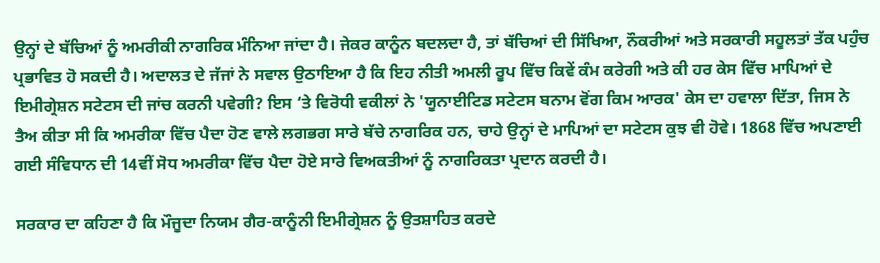ਉਨ੍ਹਾਂ ਦੇ ਬੱਚਿਆਂ ਨੂੰ ਅਮਰੀਕੀ ਨਾਗਰਿਕ ਮੰਨਿਆ ਜਾਂਦਾ ਹੈ। ਜੇਕਰ ਕਾਨੂੰਨ ਬਦਲਦਾ ਹੈ, ਤਾਂ ਬੱਚਿਆਂ ਦੀ ਸਿੱਖਿਆ, ਨੌਕਰੀਆਂ ਅਤੇ ਸਰਕਾਰੀ ਸਹੂਲਤਾਂ ਤੱਕ ਪਹੁੰਚ ਪ੍ਰਭਾਵਿਤ ਹੋ ਸਕਦੀ ਹੈ। ਅਦਾਲਤ ਦੇ ਜੱਜਾਂ ਨੇ ਸਵਾਲ ਉਠਾਇਆ ਹੈ ਕਿ ਇਹ ਨੀਤੀ ਅਮਲੀ ਰੂਪ ਵਿੱਚ ਕਿਵੇਂ ਕੰਮ ਕਰੇਗੀ ਅਤੇ ਕੀ ਹਰ ਕੇਸ ਵਿੱਚ ਮਾਪਿਆਂ ਦੇ ਇਮੀਗ੍ਰੇਸ਼ਨ ਸਟੇਟਸ ਦੀ ਜਾਂਚ ਕਰਨੀ ਪਵੇਗੀ? ਇਸ ‘ਤੇ ਵਿਰੋਧੀ ਵਕੀਲਾਂ ਨੇ 'ਯੂਨਾਈਟਿਡ ਸਟੇਟਸ ਬਨਾਮ ਵੋਂਗ ਕਿਮ ਆਰਕ' ਕੇਸ ਦਾ ਹਵਾਲਾ ਦਿੱਤਾ, ਜਿਸ ਨੇ ਤੈਅ ਕੀਤਾ ਸੀ ਕਿ ਅਮਰੀਕਾ ਵਿੱਚ ਪੈਦਾ ਹੋਣ ਵਾਲੇ ਲਗਭਗ ਸਾਰੇ ਬੱਚੇ ਨਾਗਰਿਕ ਹਨ, ਚਾਹੇ ਉਨ੍ਹਾਂ ਦੇ ਮਾਪਿਆਂ ਦਾ ਸਟੇਟਸ ਕੁਝ ਵੀ ਹੋਵੇ। 1868 ਵਿੱਚ ਅਪਣਾਈ ਗਈ ਸੰਵਿਧਾਨ ਦੀ 14ਵੀਂ ਸੋਧ ਅਮਰੀਕਾ ਵਿੱਚ ਪੈਦਾ ਹੋਏ ਸਾਰੇ ਵਿਅਕਤੀਆਂ ਨੂੰ ਨਾਗਰਿਕਤਾ ਪ੍ਰਦਾਨ ਕਰਦੀ ਹੈ।

ਸਰਕਾਰ ਦਾ ਕਹਿਣਾ ਹੈ ਕਿ ਮੌਜੂਦਾ ਨਿਯਮ ਗੈਰ-ਕਾਨੂੰਨੀ ਇਮੀਗ੍ਰੇਸ਼ਨ ਨੂੰ ਉਤਸ਼ਾਹਿਤ ਕਰਦੇ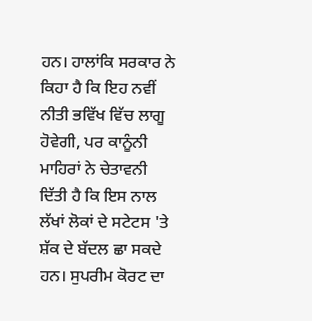ਹਨ। ਹਾਲਾਂਕਿ ਸਰਕਾਰ ਨੇ ਕਿਹਾ ਹੈ ਕਿ ਇਹ ਨਵੀਂ ਨੀਤੀ ਭਵਿੱਖ ਵਿੱਚ ਲਾਗੂ ਹੋਵੇਗੀ, ਪਰ ਕਾਨੂੰਨੀ ਮਾਹਿਰਾਂ ਨੇ ਚੇਤਾਵਨੀ ਦਿੱਤੀ ਹੈ ਕਿ ਇਸ ਨਾਲ ਲੱਖਾਂ ਲੋਕਾਂ ਦੇ ਸਟੇਟਸ 'ਤੇ ਸ਼ੱਕ ਦੇ ਬੱਦਲ ਛਾ ਸਕਦੇ ਹਨ। ਸੁਪਰੀਮ ਕੋਰਟ ਦਾ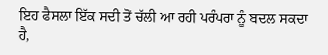ਇਹ ਫੈਸਲਾ ਇੱਕ ਸਦੀ ਤੋਂ ਚੱਲੀ ਆ ਰਹੀ ਪਰੰਪਰਾ ਨੂੰ ਬਦਲ ਸਕਦਾ ਹੈ,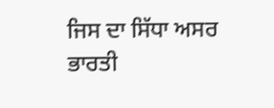ਜਿਸ ਦਾ ਸਿੱਧਾ ਅਸਰ ਭਾਰਤੀ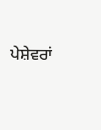ਪੇਸ਼ੇਵਰਾਂ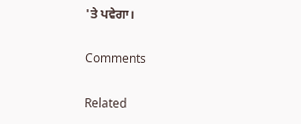'ਤੇ ਪਵੇਗਾ।

Comments

Related